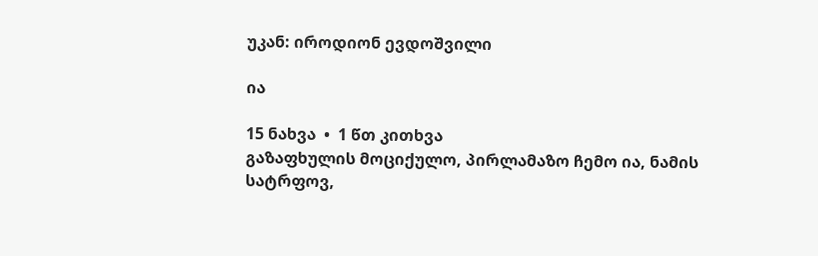უკან: იროდიონ ევდოშვილი

ია

15 ნახვა  •  1 წთ კითხვა
გაზაფხულის მოციქულო, პირლამაზო ჩემო ია, ნამის სატრფოვ,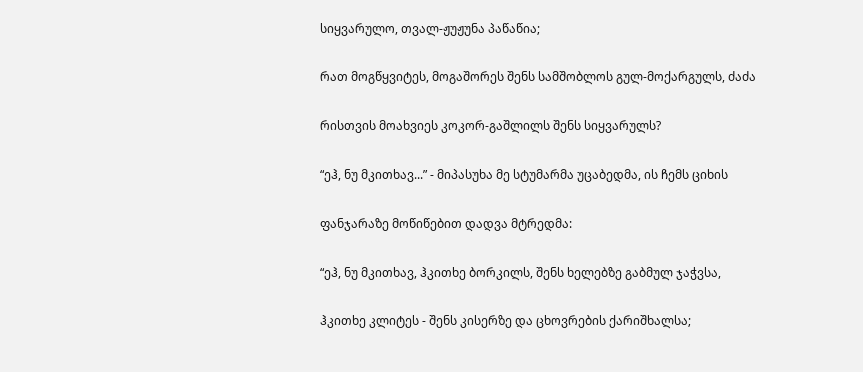სიყვარულო, თვალ-ჟუჟუნა პაწაწია;

რათ მოგწყვიტეს, მოგაშორეს შენს სამშობლოს გულ-მოქარგულს, ძაძა

რისთვის მოახვიეს კოკორ-გაშლილს შენს სიყვარულს?

“ეჰ, ნუ მკითხავ...” - მიპასუხა მე სტუმარმა უცაბედმა, ის ჩემს ციხის

ფანჯარაზე მოწიწებით დადვა მტრედმა:

“ეჰ, ნუ მკითხავ, ჰკითხე ბორკილს, შენს ხელებზე გაბმულ ჯაჭვსა,

ჰკითხე კლიტეს - შენს კისერზე და ცხოვრების ქარიშხალსა;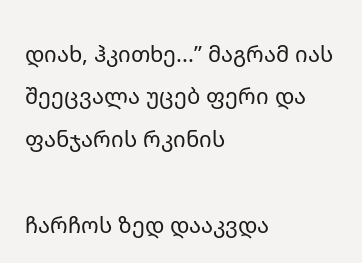დიახ, ჰკითხე...” მაგრამ იას შეეცვალა უცებ ფერი და ფანჯარის რკინის

ჩარჩოს ზედ დააკვდა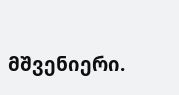მშვენიერი.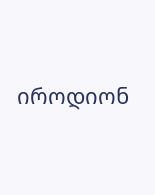იროდიონ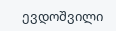ევდოშვილი